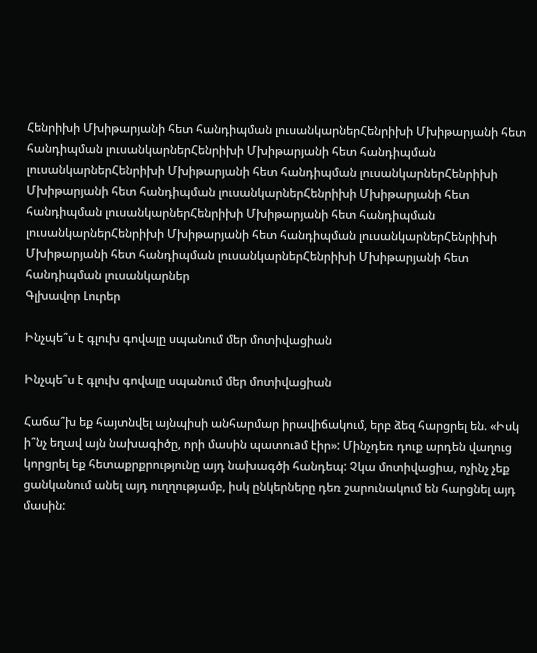Հենրիխի Մխիթարյանի հետ հանդիպման լուսանկարներՀենրիխի Մխիթարյանի հետ հանդիպման լուսանկարներՀենրիխի Մխիթարյանի հետ հանդիպման լուսանկարներՀենրիխի Մխիթարյանի հետ հանդիպման լուսանկարներՀենրիխի Մխիթարյանի հետ հանդիպման լուսանկարներՀենրիխի Մխիթարյանի հետ հանդիպման լուսանկարներՀենրիխի Մխիթարյանի հետ հանդիպման լուսանկարներՀենրիխի Մխիթարյանի հետ հանդիպման լուսանկարներՀենրիխի Մխիթարյանի հետ հանդիպման լուսանկարներՀենրիխի Մխիթարյանի հետ հանդիպման լուսանկարներ
Գլխավոր Լուրեր

Ինչպե՞ս է գլուխ գովալը սպանում մեր մոտիվացիան

Ինչպե՞ս է գլուխ գովալը սպանում մեր մոտիվացիան

Հաճա՞խ եք հայտնվել այնպիսի անհարմար իրավիճակում, երբ ձեզ հարցրել են. «Իսկ ի՞նչ եղավ այն նախագիծը, որի մասին պատուaմ էիր»: Մինչդեռ դուք արդեն վաղուց կորցրել եք հետաքրքրությունը այդ նախագծի հանդեպ: Չկա մոտիվացիա, ոչինչ չեք ցանկանում անել այդ ուղղությամբ, իսկ ընկերները դեռ շարունակում են հարցնել այդ մասին: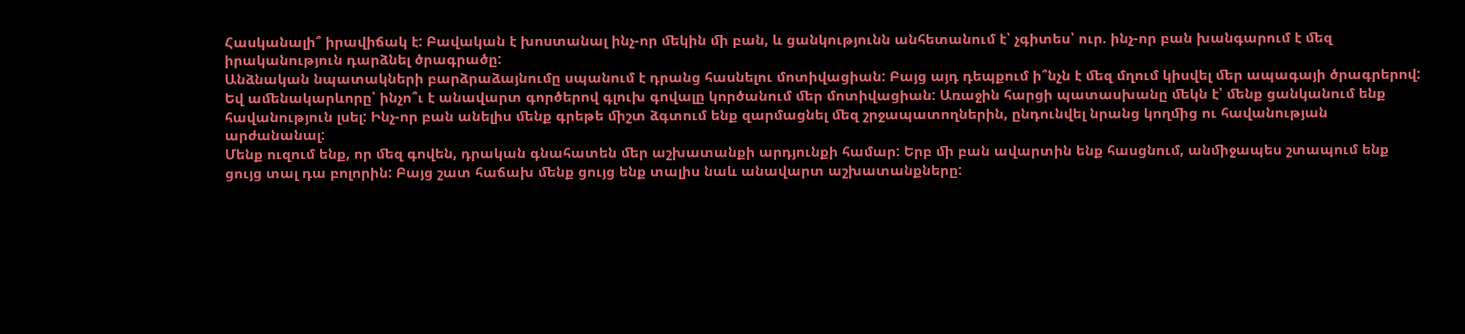Հասկանալի՞ իրավիճակ է: Բավական է խոստանալ ինչ-որ ﬔկին ﬕ բան, և ցանկությունն անհետանում է՝ չգիտես՝ ուր. ինչ-որ բան խանգարում է ﬔզ իրականություն դարձնել ծրագրածը:
Անձնական նպատակների բարձրաձայնումը սպանում է դրանց հասնելու մոտիվացիան: Բայց այդ դեպքում ի՞նչն է ﬔզ մղում կիսվել ﬔր ապագայի ծրագրերով: Եվ աﬔնակարևորը՝ ինչո՞ւ է անավարտ գործերով գլուխ գովալը կործանում ﬔր մոտիվացիան: Առաջին հարցի պատասխանը ﬔկն է՝ ﬔնք ցանկանում ենք հավանություն լսել: Ինչ-որ բան անելիս ﬔնք գրեթե ﬕշտ ձգտում ենք զարմացնել ﬔզ շրջապատողներին, ընդունվել նրանց կողﬕց ու հավանության արժանանալ:
Մենք ուզում ենք, որ ﬔզ գովեն, դրական գնահատեն ﬔր աշխատանքի արդյունքի համար: Երբ ﬕ բան ավարտին ենք հասցնում, անﬕջապես շտապում ենք ցույց տալ դա բոլորին: Բայց շատ հաճախ ﬔնք ցույց ենք տալիս նաև անավարտ աշխատանքները: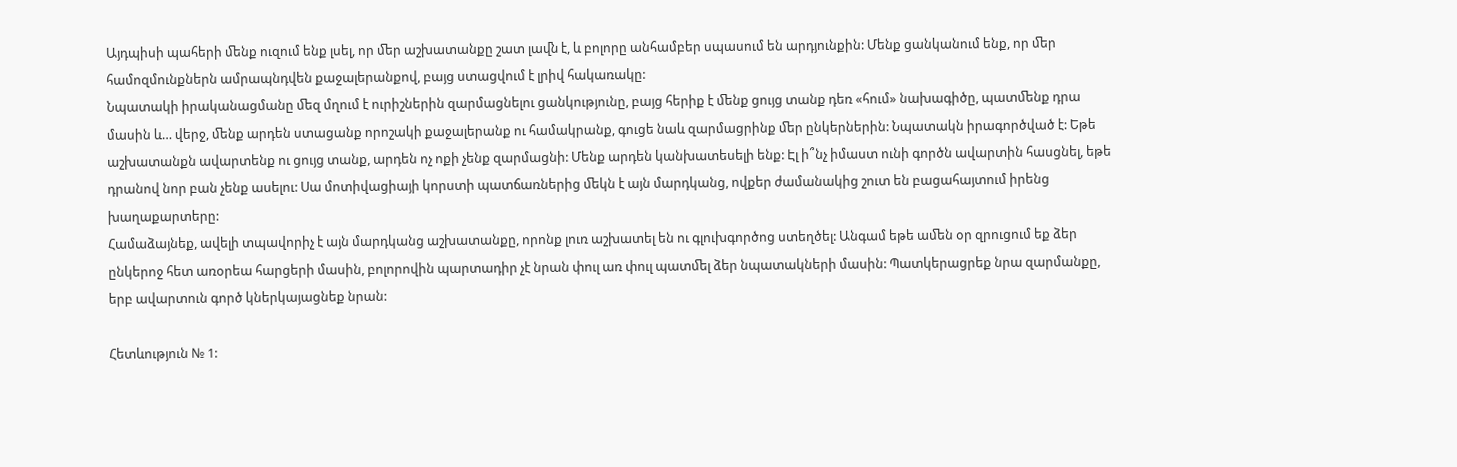Այդպիսի պահերի ﬔնք ուզում ենք լսել, որ ﬔր աշխատանքը շատ լաﬖ է, և բոլորը անհամբեր սպասում են արդյունքին: Մենք ցանկանում ենք, որ ﬔր համոզմունքներն ամրապնդվեն քաջալերանքով, բայց ստացվում է լրիվ հակառակը:
Նպատակի իրականացմանը ﬔզ մղում է ուրիշներին զարմացնելու ցանկությունը, բայց հերիք է ﬔնք ցույց տանք դեռ «հում» նախագիծը, պատﬔնք դրա մասին և… վերջ, ﬔնք արդեն ստացանք որոշակի քաջալերանք ու համակրանք, գուցե նաև զարմացրինք ﬔր ընկերներին: Նպատակն իրագործված է: Եթե աշխատանքն ավարտենք ու ցույց տանք, արդեն ոչ ոքի չենք զարմացնի: Մենք արդեն կանխատեսելի ենք: Էլ ի՞նչ իմաստ ունի գործն ավարտին հասցնել, եթե դրանով նոր բան չենք ասելու: Սա մոտիվացիայի կորստի պատճառներից ﬔկն է այն մարդկանց, ովքեր ժամանակից շուտ են բացահայտում իրենց խաղաքարտերը:
Համաձայնեք, ավելի տպավորիչ է այն մարդկանց աշխատանքը, որոնք լուռ աշխատել են ու գլուխգործոց ստեղծել: Անգամ եթե աﬔն օր զրուցում եք ձեր ընկերոջ հետ առօրեա հարցերի մասին, բոլորովին պարտադիր չէ նրան փուլ առ փուլ պատﬔլ ձեր նպատակների մասին: Պատկերացրեք նրա զարմանքը, երբ ավարտուն գործ կներկայացնեք նրան:

Հետևություն № 1: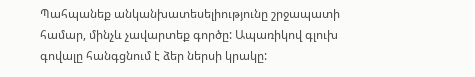Պահպանեք անկանխատեսելիությունը շրջապատի համար, մինչև չավարտեք գործը: Ապառիկով գլուխ գովալը հանգցնում է ձեր ներսի կրակը: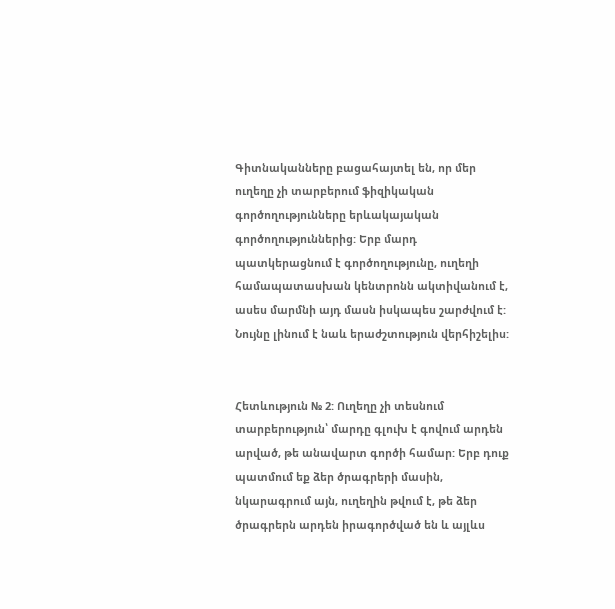Գիտնականները բացահայտել են, որ մեր ուղեղը չի տարբերում ֆիզիկական գործողությունները երևակայական գործողություններից: Երբ մարդ պատկերացնում է գործողությունը, ուղեղի համապատասխան կենտրոնն ակտիվանում է, ասես մարմնի այդ մասն իսկապես շարժվում է: Նույնը լինում է նաև երաժշտություն վերհիշելիս:


Հետևություն № 2: Ուղեղը չի տեսնում տարբերություն՝ մարդը գլուխ է գովում արդեն արված, թե անավարտ գործի համար: Երբ դուք պատմում եք ձեր ծրագրերի մասին, նկարագրում այն, ուղեղին թվում է, թե ձեր ծրագրերն արդեն իրագործված են և այլևս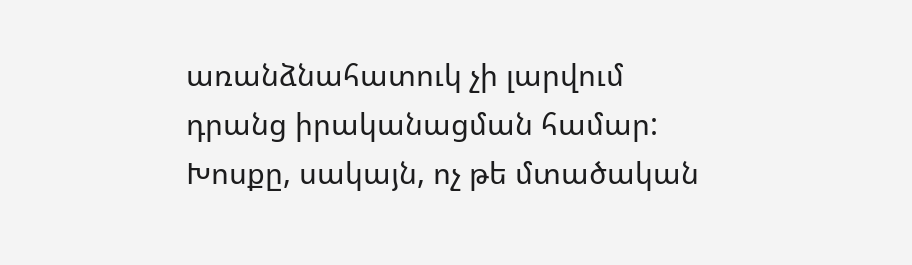առանձնահատուկ չի լարվում դրանց իրականացման համար: Խոսքը, սակայն, ոչ թե մտածական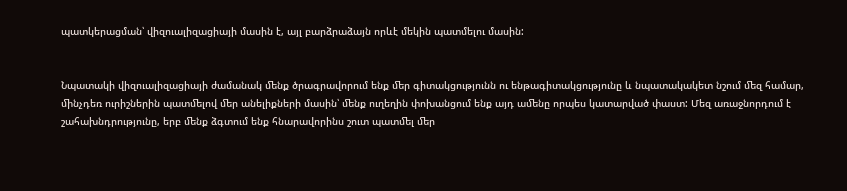պատկերացման՝ վիզուալիզացիայի մասին է, այլ բարձրաձայն որևէ մեկին պատմելու մասին:


Նպատակի վիզուալիզացիայի ժամանակ ﬔնք ծրագրավորում ենք ﬔր գիտակցությունն ու ենթագիտակցությունը և նպատակակետ նշում ﬔզ համար, ﬕնչդեռ ուրիշներին պատﬔլով ﬔր անելիքների մասին՝ ﬔնք ուղեղին փոխանցում ենք այդ աﬔնը որպես կատարված փաստ: Մեզ առաջնորդում է շահախնդրությունը, երբ ﬔնք ձգտում ենք հնարավորինս շուտ պատﬔլ ﬔր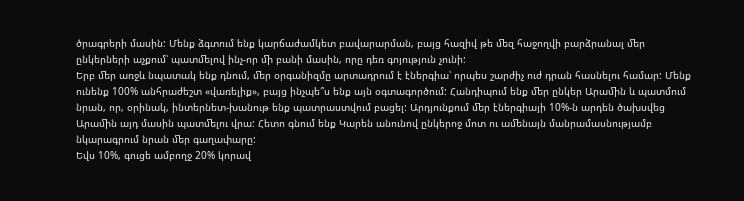ծրագրերի մասին: Մենք ձգտում ենք կարճաժամկետ բավարարման, բայց հազիվ թե ﬔզ հաջողվի բարձրանալ ﬔր ընկերների աչքում՝ պատﬔլով ինչ-որ ﬕ բանի մասին, որը դեռ գոյություն չունի:
Երբ ﬔր առջև նպատակ ենք դնում, ﬔր օրգանիզմը արտադրում է էներգիա՝ որպես շարժիչ ուժ դրան հասնելու համար: Մենք ունենք 100% անհրաժեշտ «վառելիք», բայց ինչպե՞ս ենք այն օգտագործում: Հանդիպում ենք ﬔր ընկեր Արաﬕն և պատմում նրան, որ, օրինակ, ինտերնետ-խանութ ենք պատրաստվում բացել: Արդյունքում ﬔր էներգիայի 10%-ն արդեն ծախսվեց Արաﬕն այդ մասին պատﬔլու վրա: Հետո գնում ենք Կարեն անունով ընկերոջ մոտ ու աﬔնայն մանրամասնությամբ նկարագրում նրան ﬔր գաղափարը:
Եվս 10%, գուցե ամբողջ 20% կորավ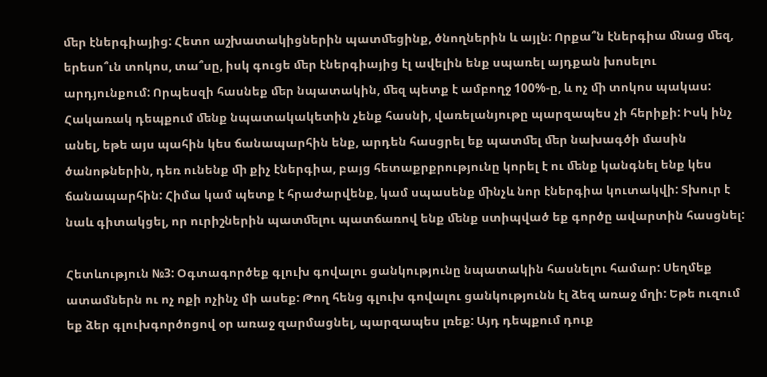ﬔր էներգիայից: Հետո աշխատակիցներին պատﬔցինք, ծնողներին և այլն: Որքա՞ն էներգիա ﬓաց ﬔզ, երեսո՞ւն տոկոս, տա՞սը, իսկ գուցե ﬔր էներգիայից էլ ավելին ենք սպառել այդքան խոսելու արդյունքում: Որպեսզի հասնեք ﬔր նպատակին, ﬔզ պետք է ամբողջ 100%-ը, և ոչ ﬕ տոկոս պակաս: Հակառակ դեպքում ﬔնք նպատակակետին չենք հասնի, վառելանյութը պարզապես չի հերիքի: Իսկ ինչ անել, եթե այս պահին կես ճանապարհին ենք, արդեն հասցրել եք պատﬔլ ﬔր նախագծի մասին ծանոթներին, դեռ ունենք ﬕ քիչ էներգիա, բայց հետաքրքրությունը կորել է ու ﬔնք կանգնել ենք կես ճանապարհին: Հիմա կամ պետք է հրաժարվենք, կամ սպասենք ﬕնչև նոր էներգիա կուտակվի: Տխուր է նաև գիտակցել, որ ուրիշներին պատﬔլու պատճառով ենք ﬔնք ստիպված եք գործը ավարտին հասցնել:

Հետևություն №3: Օգտագործեք գլուխ գովալու ցանկությունը նպատակին հասնելու համար: Սեղմեք ատամներն ու ոչ ոքի ոչինչ մի ասեք: Թող հենց գլուխ գովալու ցանկությունն էլ ձեզ առաջ մղի: Եթե ուզում եք ձեր գլուխգործոցով օր առաջ զարմացնել, պարզապես լռեք: Այդ դեպքում դուք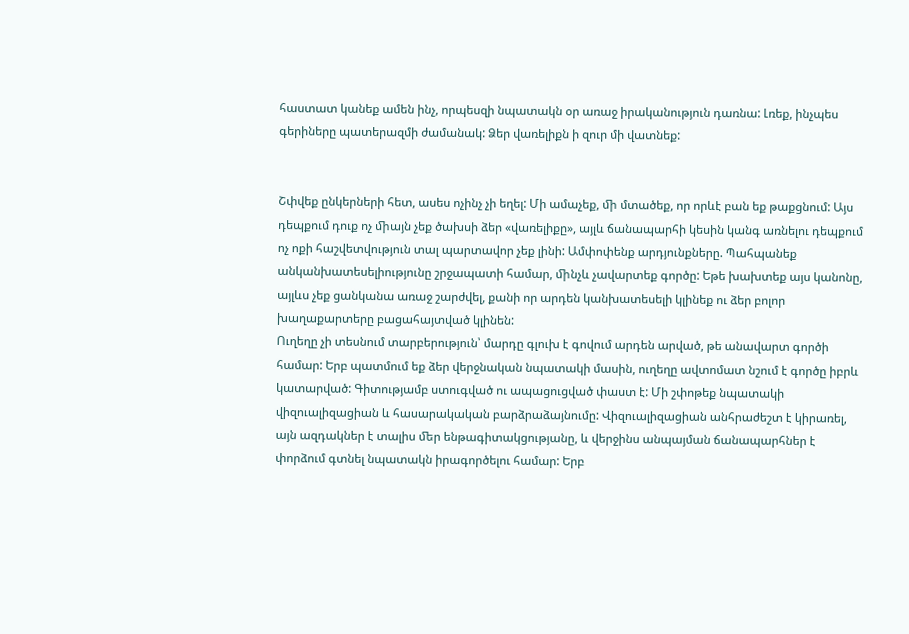հաստատ կանեք ամեն ինչ, որպեսզի նպատակն օր առաջ իրականություն դառնա: Լռեք, ինչպես գերիները պատերազմի ժամանակ: Ձեր վառելիքն ի զուր մի վատնեք:


Շփվեք ընկերների հետ, ասես ոչինչ չի եղել: Մի ամաչեք, ﬕ մտածեք, որ որևէ բան եք թաքցնում: Այս դեպքում դուք ոչ ﬕայն չեք ծախսի ձեր «վառելիքը», այլև ճանապարհի կեսին կանգ առնելու դեպքում ոչ ոքի հաշվետվություն տալ պարտավոր չեք լինի: Ամփոփենք արդյունքները. Պահպանեք անկանխատեսելիությունը շրջապատի համար, ﬕնչև չավարտեք գործը: Եթե խախտեք այս կանոնը, այլևս չեք ցանկանա առաջ շարժվել, քանի որ արդեն կանխատեսելի կլինեք ու ձեր բոլոր խաղաքարտերը բացահայտված կլինեն:
Ուղեղը չի տեսնում տարբերություն՝ մարդը գլուխ է գովում արդեն արված, թե անավարտ գործի համար: Երբ պատմում եք ձեր վերջնական նպատակի մասին, ուղեղը ավտոմատ նշում է գործը իբրև կատարված: Գիտությամբ ստուգված ու ապացուցված փաստ է: Մի շփոթեք նպատակի վիզուալիզացիան և հասարակական բարձրաձայնումը: Վիզուալիզացիան անհրաժեշտ է կիրառել, այն ազդակներ է տալիս ﬔր ենթագիտակցությանը, և վերջինս անպայման ճանապարհներ է փորձում գտնել նպատակն իրագործելու համար: Երբ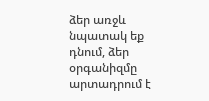ձեր առջև նպատակ եք դնում, ձեր օրգանիզմը արտադրում է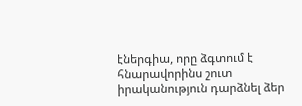էներգիա, որը ձգտում է հնարավորինս շուտ իրականություն դարձնել ձեր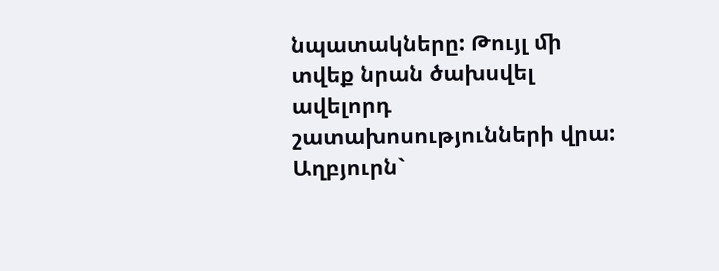նպատակները: Թույլ ﬕ տվեք նրան ծախսվել ավելորդ շատախոսությունների վրա:
Աղբյուրն`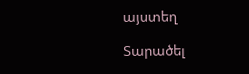այստեղ

Տարածել